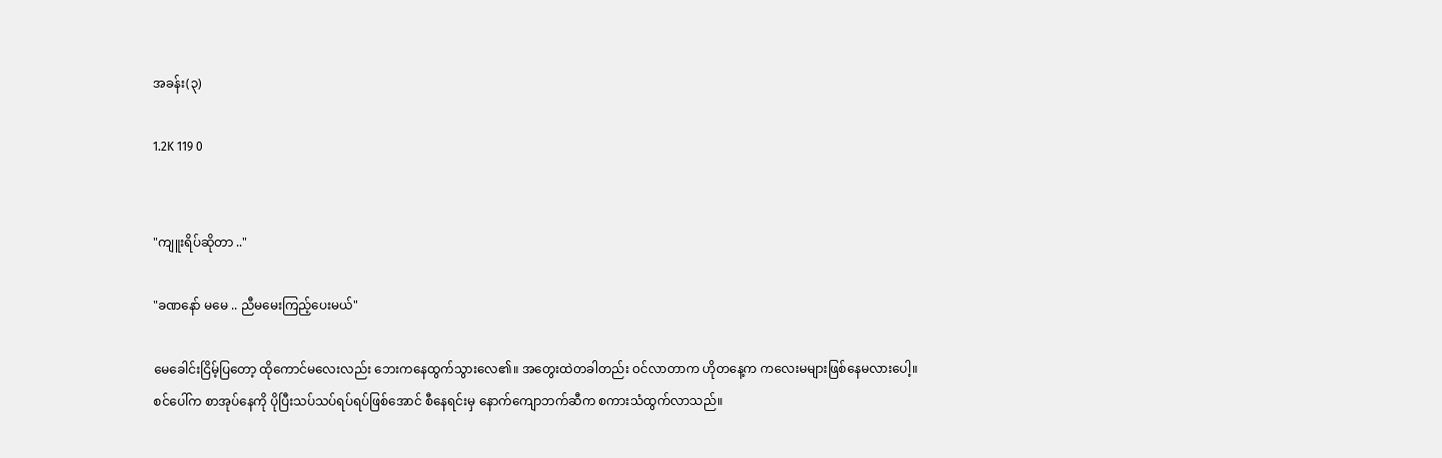အခန်း(၃)

1.2K 119 0


"ကျူးရိပ်ဆိုတာ .."

"ခဏနော် မမေ .. ညီမမေးကြည့်ပေးမယ်"

မေခေါင်းငြိမ့်ပြတော့ ထိုကောင်မလေးလည်း ဘေးကနေထွက်သွားလေ၏။ အတွေးထဲတခါတည်း ဝင်လာတာက ဟိုတနေ့က ကလေးမများဖြစ်နေမလားပေါ့။
စင်ပေါ်က စာအုပ်နေကို ပိုပြီးသပ်သပ်ရပ်ရပ်ဖြစ်အောင် စီနေရင်းမှ နောက်ကျောဘက်ဆီက စကားသံထွက်လာသည်။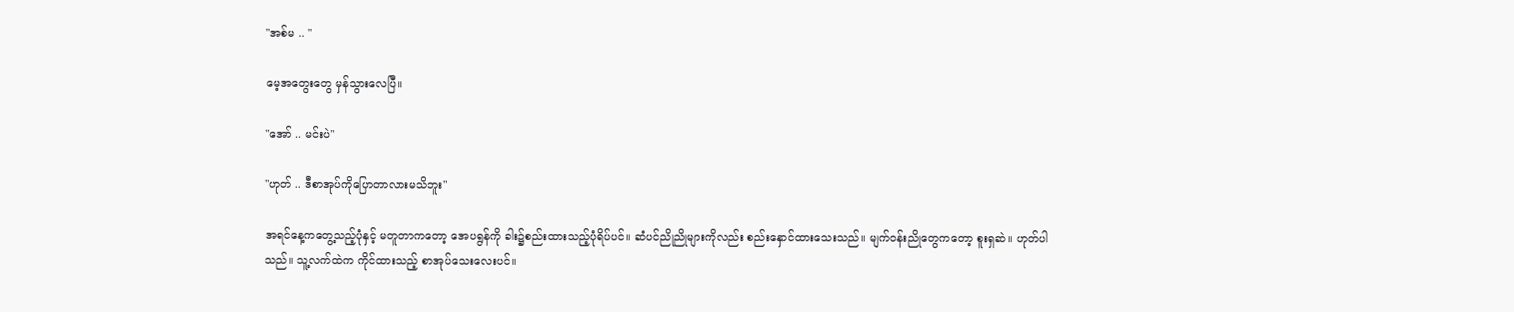"အစ်မ .. "

မေ့အတွေးတွေ မှန်သွားလေပြီ။

"အော် .. မင်းပဲ"

"ဟုတ် .. ဒီစာအုပ်ကိုပြောတာလားမသိဘူး"

အရင်နေ့ကတွေ့သည့်ပုံနှင့် မတူတာကတော့ အေပရွန်ကို ခါး၌စည်းထားသည့်ပုံရိပ်ပင်။ ဆံပင်ညိုညိုများကိုလည်း စည်းနှောင်ထားသေးသည်။ မျက်ဝန်းညိုတွေကတော့ စူးရှဆဲ။ ဟုတ်ပါသည်။ သူ့လက်ထဲက ကိုင်ထားသည့် စာအုပ်သေးလေးပင်။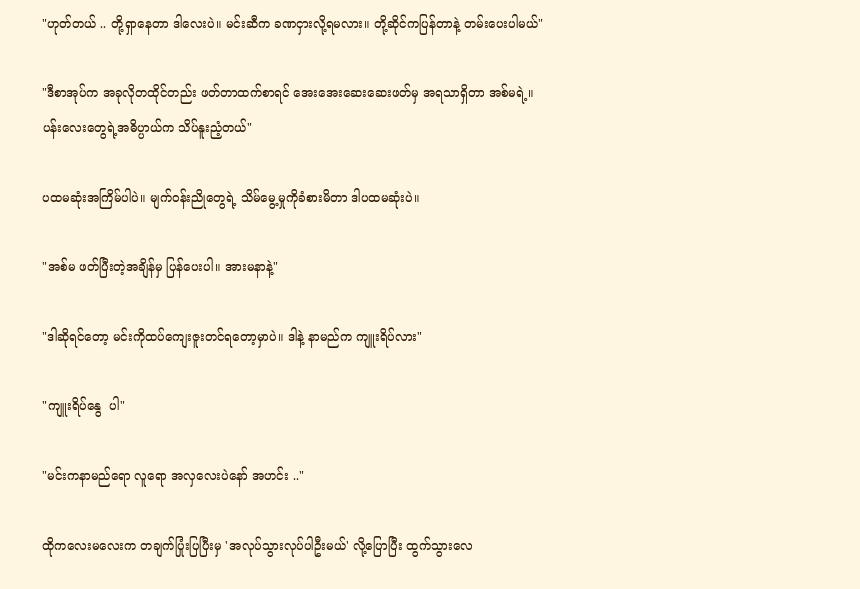"ဟုတ်တယ် .. တို့ရှာနေတာ ဒါလေးပဲ။ မင်းဆီက ခဏငှားလို့ရမလား။ တို့ဆိုင်ကပြန်တာနဲ့ တမ်းပေးပါမယ်"

"ဒီစာအုပ်က အခုလိုတထိုင်တည်း ဖတ်တာထက်စာရင် အေးအေးဆေးဆေးဖတ်မှ အရသာရှိတာ အစ်မရဲ့။ ပန်းလေးတွေရဲ့အဓိပ္ပာယ်က သိပ်နူးညံ့တယ်"

ပထမဆုံးအကြိမ်ပါပဲ။ မျက်ဝန်းညိုတွေရဲ့ သိမ်မွေ့မှုကိုခံစားမိတာ ဒါပထမဆုံးပဲ။

"အစ်မ ဖတ်ပြီးတဲ့အချိန်မှ ပြန်ပေးပါ။ အားမနာနဲ့"

"ဒါဆိုရင်တော့ မင်းကိုထပ်ကျေးဇူးတင်ရတော့မှာပဲ။ ဒါနဲ့ နာမည်က ကျူးရိပ်လား"

"ကျူးရိပ်နွေ  ပါ"

"မင်းကနာမည်ရော လူရော အလှလေးပဲနော် အဟင်း .."

ထိုကလေးမလေးက တချက်ပြုံးပြပြီးမှ 'အလုပ်သွားလုပ်ပါဦးမယ်' လို့ပြောပြီး ထွက်သွားလေ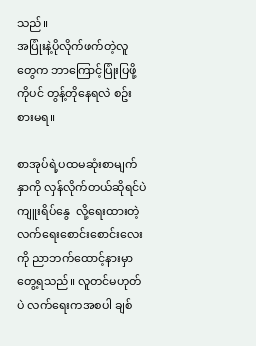သည်။
အပြုံးနဲ့ပိုလိုက်ဖက်တဲ့လူတွေက ဘာကြောင့်ပြုံးပြဖို့ကိုပင် တွန့်တိုနေရလဲ စဥ်းစားမရ။

စာအုပ်ရဲ့ပထမဆုံးစာမျက်နှာကို လှန်လိုက်တယ်ဆိုရင်ပဲ
ကျူးရိပ်နွေ  လို့ရေးထားတဲ့ လက်ရေးစောင်းစောင်းလေးကို ညာဘက်ထောင့်နားမှာ တွေ့ရသည်။ လူတင်မဟုတ်ပဲ လက်ရေးကအစပါ ချစ်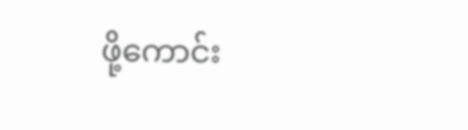ဖို့ကောင်း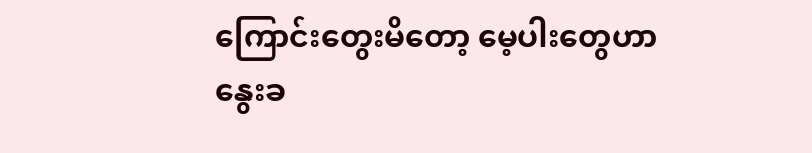ကြောင်းတွေးမိတော့ မေ့ပါးတွေဟာနွေးခ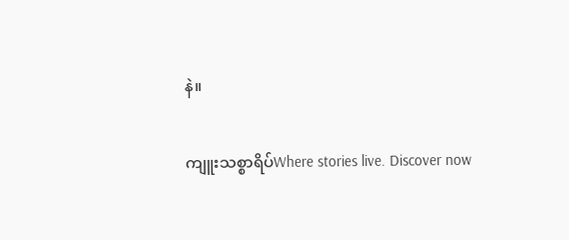နဲ။

ကျူးသစ္စာရိပ်Where stories live. Discover now